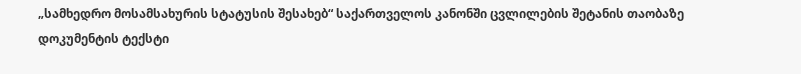„სამხედრო მოსამსახურის სტატუსის შესახებ“ საქართველოს კანონში ცვლილების შეტანის თაობაზე
დოკუმენტის ტექსტი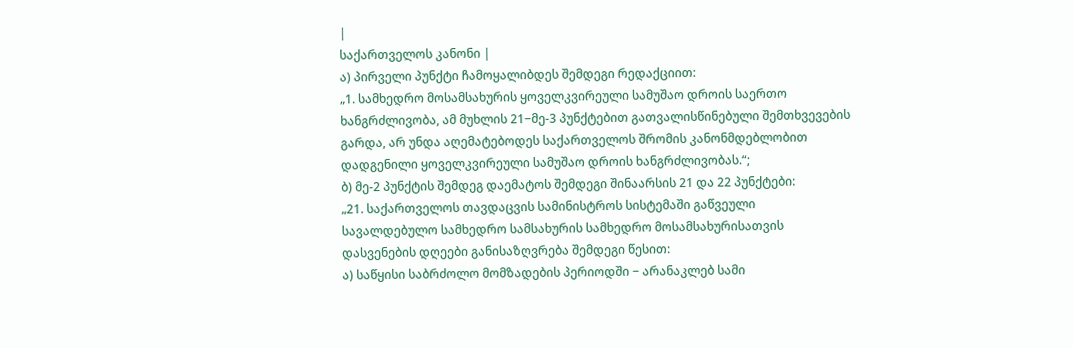|
საქართველოს კანონი |
ა) პირველი პუნქტი ჩამოყალიბდეს შემდეგი რედაქციით:
„1. სამხედრო მოსამსახურის ყოველკვირეული სამუშაო დროის საერთო ხანგრძლივობა, ამ მუხლის 21−მე-3 პუნქტებით გათვალისწინებული შემთხვევების გარდა, არ უნდა აღემატებოდეს საქართველოს შრომის კანონმდებლობით დადგენილი ყოველკვირეული სამუშაო დროის ხანგრძლივობას.“;
ბ) მე-2 პუნქტის შემდეგ დაემატოს შემდეგი შინაარსის 21 და 22 პუნქტები:
„21. საქართველოს თავდაცვის სამინისტროს სისტემაში გაწვეული სავალდებულო სამხედრო სამსახურის სამხედრო მოსამსახურისათვის დასვენების დღეები განისაზღვრება შემდეგი წესით:
ა) საწყისი საბრძოლო მომზადების პერიოდში − არანაკლებ სამი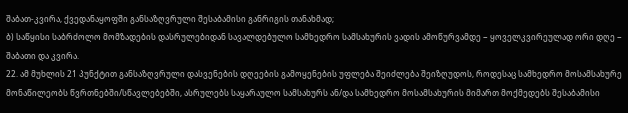შაბათ-კვირა, ქვედანაყოფში განსაზღვრული შესაბამისი განრიგის თანახმად;
ბ) საწყისი საბრძოლო მომზადების დასრულებიდან სავალდებულო სამხედრო სამსახურის ვადის ამოწურვამდე − ყოველკვირეულად ორი დღე − შაბათი და კვირა.
22. ამ მუხლის 21 პუნქტით განსაზღვრული დასვენების დღეების გამოყენების უფლება შეიძლება შეიზღუდოს, როდესაც სამხედრო მოსამსახურე მონაწილეობს წვრთნებში/სწავლებებში, ასრულებს საყარაულო სამსახურს ან/და სამხედრო მოსამსახურის მიმართ მოქმედებს შესაბამისი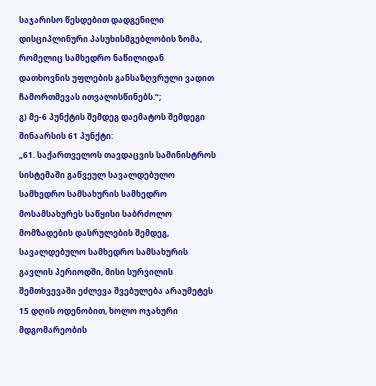საჯარისო წესდებით დადგენილი დისციპლინური პასუხისმგებლობის ზომა, რომელიც სამხედრო ნაწილიდან დათხოვნის უფლების განსაზღვრული ვადით ჩამორთმევას ითვალისწინებს.“;
გ) მე-6 პუნქტის შემდეგ დაემატოს შემდეგი შინაარსის 61 პუნქტი:
„61. საქართველოს თავდაცვის სამინისტროს სისტემაში გაწვეულ სავალდებულო სამხედრო სამსახურის სამხედრო მოსამსახურეს საწყისი საბრძოლო მომზადების დასრულების შემდეგ, სავალდებულო სამხედრო სამსახურის გავლის პერიოდში, მისი სურვილის შემთხვევაში ეძლევა შვებულება არაუმეტეს 15 დღის ოდენობით, ხოლო ოჯახური მდგომარეობის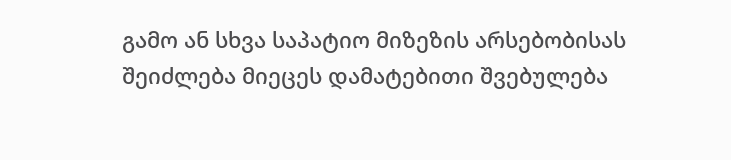გამო ან სხვა საპატიო მიზეზის არსებობისას შეიძლება მიეცეს დამატებითი შვებულება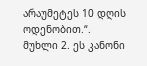არაუმეტეს 10 დღის ოდენობით.“.
მუხლი 2. ეს კანონი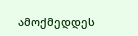ამოქმედდეს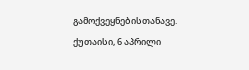გამოქვეყნებისთანავე.
ქუთაისი, 6 აპრილი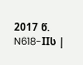2017 წ. N618-IIს |